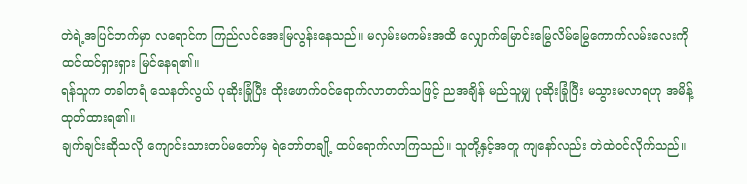တဲရဲ့အပြင်ဘက်မှာ လရောင်က ကြည်လင်အေးမြလွန်းနေသည်။ မလှမ်းမကမ်းအထိ လျှောက်မြောင်းမြွေလိမ်မြွေကောက်လမ်းလေးကို ထင်ထင်ရှားရှား မြင်နေရ၏။
ရန်သူက တခါတရံ သေနတ်လွယ် ပုဆိုးခြုံပြီး ထိုးဖောက်ဝင်ရောက်လာတတ်သဖြင့် ညအချိန် မည်သူမျှ ပုဆိုးခြုံပြီး မသွားမလာရဟု အမိန့်ထုတ်ထားရ၏။
ချက်ချင်းဆိုသလို ကျောင်းသားတပ်မတော်မှ ရဲဘော်တချို့ ထပ်ရောက်လာကြသည်။ သူတို့နှင့်အတူ ကျနော်လည်း တဲထဲဝင်လိုက်သည်။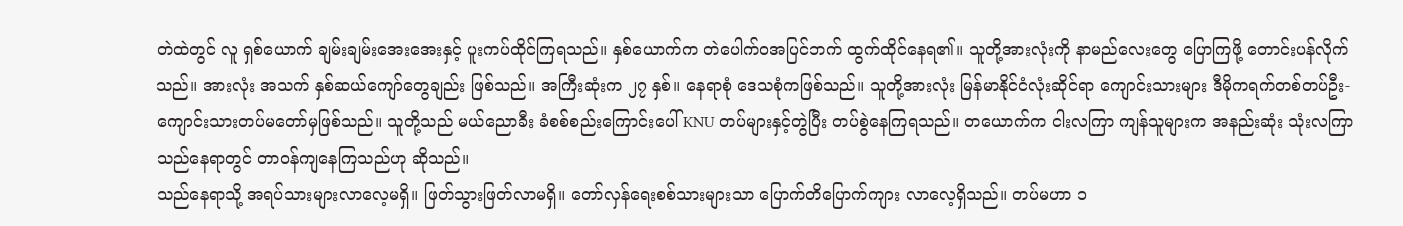တဲထဲတွင် လူ ရှစ်ယောက် ချမ်းချမ်းအေးအေးနှင့် ပူးကပ်ထိုင်ကြရသည်။ နှစ်ယောက်က တဲပေါက်ဝအပြင်ဘက် ထွက်ထိုင်နေရ၏။ သူတို့အားလုံးကို နာမည်လေးတွေ ပြောကြဖို့ တောင်းပန်လိုက်သည်။ အားလုံး အသက် နှစ်ဆယ်ကျော်တွေချည်း ဖြစ်သည်။ အကြီးဆုံးက ၂၇ နှစ်။ နေရာစုံ ဒေသစုံကဖြစ်သည်။ သူတို့အားလုံး မြန်မာနိုင်ငံလုံးဆိုင်ရာ ကျောင်းသားများ ဒီမိုကရက်တစ်တပ်ဦး-ကျောင်းသားတပ်မတော်မှဖြစ်သည်။ သူတို့သည် မယ်ညောခီး ခံစစ်စည်းကြောင်းပေါ် KNU တပ်များနှင့်တွဲပြီး တပ်စွဲနေကြရသည်။ တယောက်က ငါးလကြာ ကျန်သူများက အနည်းဆုံး သုံးလကြာ သည်နေရာတွင် တာဝန်ကျနေကြသည်ဟု ဆိုသည်။
သည်နေရာသို့ အရပ်သားများလာလေ့မရှိ။ ဖြတ်သွားဖြတ်လာမရှိ။ တော်လှန်ရေးစစ်သားများသာ ပြောက်တိပြောက်ကျား လာလေ့ရှိသည်။ တပ်မဟာ ၁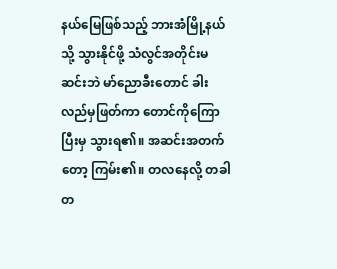နယ်မြေဖြစ်သည့် ဘားအံမြို့နယ်သို့ သွားနိုင်ဖို့ သံလွင်အတိုင်းမဆင်းဘဲ မာ်ညောခီးတောင် ခါးလည်မှဖြတ်ကာ တောင်ကိုကြောပြီးမှ သွားရ၏။ အဆင်းအတက်တော့ ကြမ်း၏။ တလနေလို့ တခါတ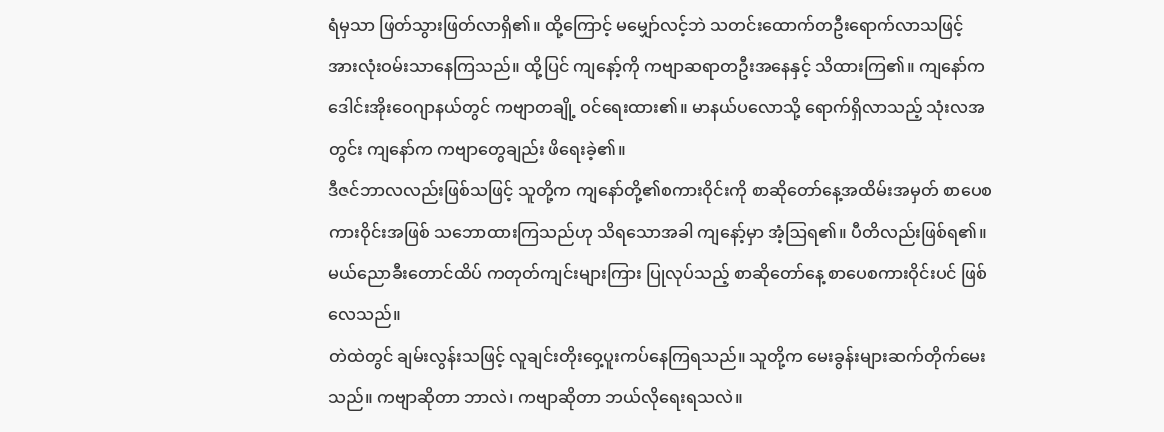ရံမှသာ ဖြတ်သွားဖြတ်လာရှိ၏။ ထို့ကြောင့် မမျှော်လင့်ဘဲ သတင်းထောက်တဦးရောက်လာသဖြင့် အားလုံးဝမ်းသာနေကြသည်။ ထို့ပြင် ကျနော့်ကို ကဗျာဆရာတဦးအနေနှင့် သိထားကြ၏။ ကျနော်က ဒေါင်းအိုးဝေဂျာနယ်တွင် ကဗျာတချို့ ဝင်ရေးထား၏။ မာနယ်ပလောသို့ ရောက်ရှိလာသည့် သုံးလအတွင်း ကျနော်က ကဗျာတွေချည်း ဖိရေးခဲ့၏။
ဒီဇင်ဘာလလည်းဖြစ်သဖြင့် သူတို့က ကျနော်တို့၏စကားဝိုင်းကို စာဆိုတော်နေ့အထိမ်းအမှတ် စာပေစကားဝိုင်းအဖြစ် သဘောထားကြသည်ဟု သိရသောအခါ ကျနော့်မှာ အံ့ဩရ၏။ ပီတိလည်းဖြစ်ရ၏။ မယ်ညောခီးတောင်ထိပ် ကတုတ်ကျင်းများကြား ပြုလုပ်သည့် စာဆိုတော်နေ့ စာပေစကားဝိုင်းပင် ဖြစ်လေသည်။
တဲထဲတွင် ချမ်းလွန်းသဖြင့် လူချင်းတိုးဝှေ့ပူးကပ်နေကြရသည်။ သူတို့က မေးခွန်းများဆက်တိုက်မေးသည်။ ကဗျာဆိုတာ ဘာလဲ၊ ကဗျာဆိုတာ ဘယ်လိုရေးရသလဲ။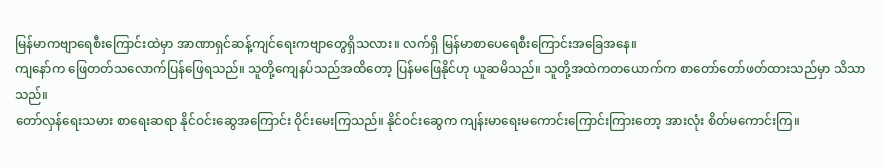မြန်မာကဗျာရေစီးကြောင်းထဲမှာ အာဏာရှင်ဆန့်ကျင်ရေးကဗျာတွေရှိသလား။ လက်ရှိ မြန်မာစာပေရေစီးကြောင်းအခြေအနေ။
ကျနော်က ဖြေတတ်သလောက်ပြန်ဖြေရသည်။ သူတို့ကျေနပ်သည်အထိတော့ ပြန်မဖြေနိုင်ဟု ယူဆမိသည်။ သူတို့အထဲကတယောက်က စာတော်တော်ဖတ်ထားသည်မှာ သိသာသည်။
တော်လှန်ရေးသမား စာရေးဆရာ နိုင်ဝင်းဆွေအကြောင်း ဝိုင်းမေးကြသည်။ နိုင်ဝင်းဆွေက ကျန်းမာရေးမကောင်းကြောင်းကြားတော့ အားလုံး စိတ်မကောင်းကြ။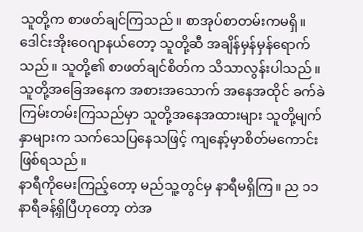သူတို့က စာဖတ်ချင်ကြသည်။ စာအုပ်စာတမ်းကမရှိ။ ဒေါင်းအိုးဝေဂျာနယ်တော့ သူတို့ဆီ အချိန်မှန်မှန်ရောက်သည်။ သူတို့၏ စာဖတ်ချင်စိတ်က သိသာလွန်းပါသည်။ သူတို့အခြေအနေက အစားအသောက် အနေအထိုင် ခက်ခဲကြမ်းတမ်းကြသည်မှာ သူတို့အနေအထားများ သူတို့မျက်နှာများက သက်သေပြနေသဖြင့် ကျနော့်မှာစိတ်မကောင်းဖြစ်ရသည်။
နာရီကိုမေးကြည့်တော့ မည်သူ့တွင်မှ နာရီမရှိကြ။ ည ၁၁ နာရီခန့်ရှိပြီဟုတော့ တဲအ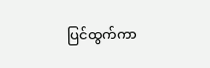ပြင်ထွက်ကာ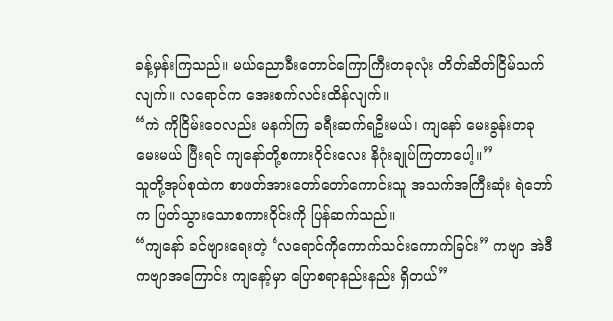ခန့်မှန်းကြသည်။ မယ်ညောခီးတောင်ကြောကြီးတခုလုံး တိတ်ဆိတ်ငြိမ်သက်လျက်။ လရောင်က အေးစက်လင်းထိန်လျက်။
“ကဲ ကိုငြိမ်းဝေလည်း မနက်ကြ ခရီးဆက်ရဦးမယ်၊ ကျနော် မေးခွန်းတခုမေးမယ် ပြီးရင် ကျနော်တို့စကားဝိုင်းလေး နိဂုံးချုပ်ကြတာပေါ့။”
သူတို့အုပ်စုထဲက စာဖတ်အားတော်တော်ကောင်းသူ အသက်အကြီးဆုံး ရဲဘော်က ပြတ်သွားသောစကားဝိုင်းကို ပြန်ဆက်သည်။
“ကျနော် ခင်ဗျားရေးတဲ့ ‘လရောင်ကိုကောက်သင်းကောက်ခြင်း” ကဗျာ အဲဒီကဗျာအကြောင်း ကျနော့်မှာ ပြောစရာနည်းနည်း ရှိတယ်”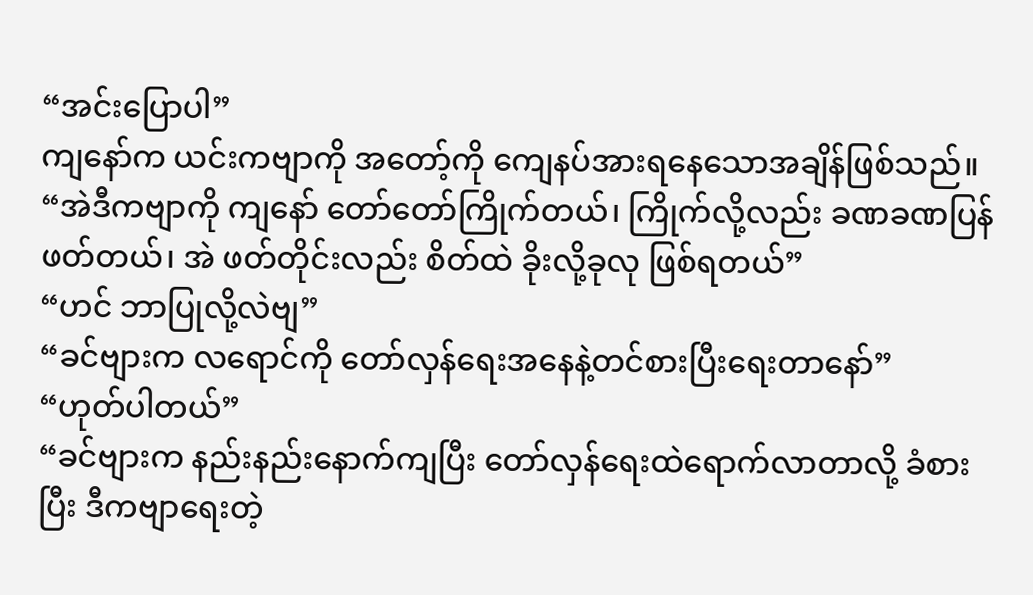“အင်းပြောပါ”
ကျနော်က ယင်းကဗျာကို အတော့်ကို ကျေနပ်အားရနေသောအချိန်ဖြစ်သည်။
“အဲဒီကဗျာကို ကျနော် တော်တော်ကြိုက်တယ်၊ ကြိုက်လို့လည်း ခဏခဏပြန်ဖတ်တယ်၊ အဲ ဖတ်တိုင်းလည်း စိတ်ထဲ ခိုးလို့ခုလု ဖြစ်ရတယ်”
“ဟင် ဘာပြုလို့လဲဗျ”
“ခင်ဗျားက လရောင်ကို တော်လှန်ရေးအနေနဲ့တင်စားပြီးရေးတာနော်”
“ဟုတ်ပါတယ်”
“ခင်ဗျားက နည်းနည်းနောက်ကျပြီး တော်လှန်ရေးထဲရောက်လာတာလို့ ခံစားပြီး ဒီကဗျာရေးတဲ့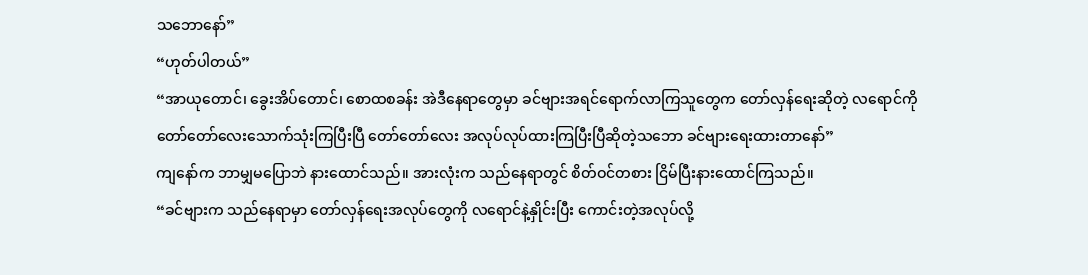သဘောနော်”
“ဟုတ်ပါတယ်”
“အာယုတောင်၊ ခွေးအိပ်တောင်၊ စောထစခန်း အဲဒီနေရာတွေမှာ ခင်ဗျားအရင်ရောက်လာကြသူတွေက တော်လှန်ရေးဆိုတဲ့ လရောင်ကို တော်တော်လေးသောက်သုံးကြပြီးပြီ တော်တော်လေး အလုပ်လုပ်ထားကြပြီးပြီဆိုတဲ့သဘော ခင်ဗျားရေးထားတာနော်”
ကျနော်က ဘာမျှမပြောဘဲ နားထောင်သည်။ အားလုံးက သည်နေရာတွင် စိတ်ဝင်တစား ငြိမ်ပြီးနားထောင်ကြသည်။
“ခင်ဗျားက သည်နေရာမှာ တော်လှန်ရေးအလုပ်တွေကို လရောင်နဲ့နှိုင်းပြီး ကောင်းတဲ့အလုပ်လို့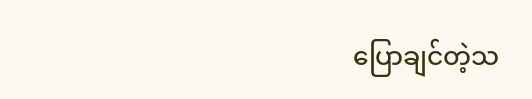ပြောချင်တဲ့သ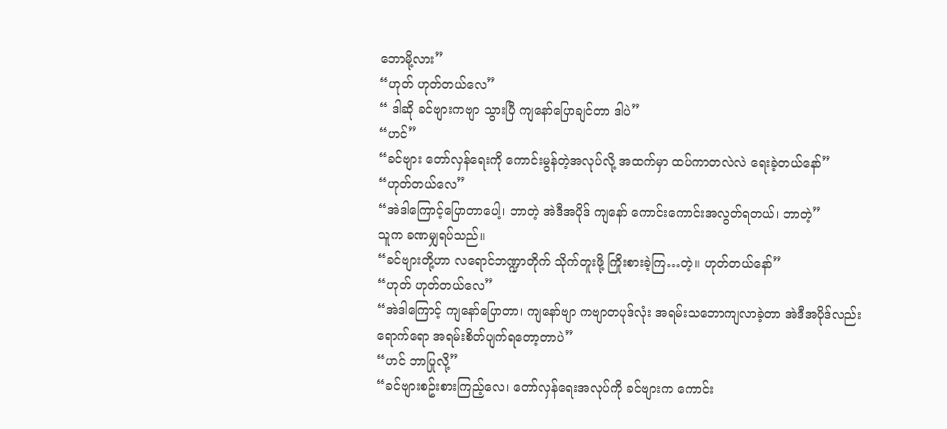ဘောမို့လား”
“ဟုတ် ဟုတ်တယ်လေ”
“ ဒါဆို ခင်ဗျားကဗျာ သွားပြီ ကျနော်ပြောချင်တာ ဒါပဲ”
“ဟင်”
“ခင်ဗျား တော်လှန်ရေးကို ကောင်းမွန်တဲ့အလုပ်လို့ အထက်မှာ ထပ်ကာတလဲလဲ ရေးခဲ့တယ်နော်”
“ဟုတ်တယ်လေ”
“အဲဒါကြောင့်ပြောတာပေါ့၊ ဘာတဲ့ အဲဒီအပိုဒ် ကျနော် ကောင်းကောင်းအလွတ်ရတယ်၊ ဘာတဲ့”
သူက ခဏမျှရပ်သည်။
“ခင်ဗျားတို့ဟာ လရောင်ဘဏ္ဍာတိုက် သိုက်တူးဖို့ ကြိုးစားခဲ့ကြ…တဲ့။ ဟုတ်တယ်နော်”
“ဟုတ် ဟုတ်တယ်လေ”
“အဲဒါကြောင့် ကျနော်ပြောတာ၊ ကျနော်ဗျာ ကဗျာတပုဒ်လုံး အရမ်းသဘောကျလာခဲ့တာ အဲဒီအပိုဒ်လည်းရောက်ရော အရမ်းစိတ်ပျက်ရတော့တာပဲ”
“ဟင် ဘာပြုလို့”
“ခင်ဗျားစဥ်းစားကြည့်လေ၊ တော်လှန်ရေးအလုပ်ကို ခင်ဗျားက ကောင်း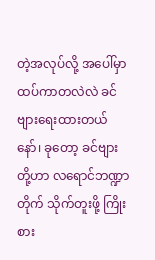တဲ့အလုပ်လို့ အပေါ်မှာ ထပ်ကာတလဲလဲ ခင်ဗျားရေးထားတယ်နော်၊ ခုတော့ ခင်ဗျားတို့ဟာ လရောင်ဘဏ္ဍာတိုက် သိုက်တူးဖို့ ကြိုးစား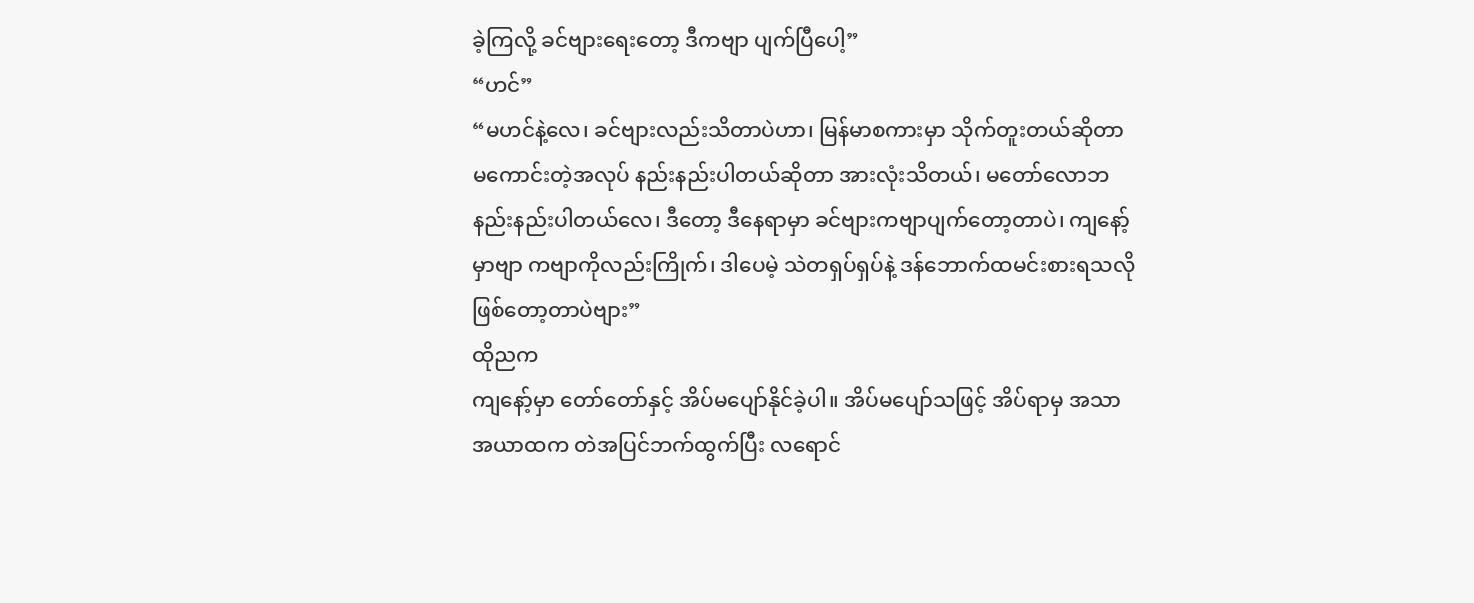ခဲ့ကြလို့ ခင်ဗျားရေးတော့ ဒီကဗျာ ပျက်ပြီပေါ့”
“ဟင်”
“မဟင်နဲ့လေ၊ ခင်ဗျားလည်းသိတာပဲဟာ၊ မြန်မာစကားမှာ သိုက်တူးတယ်ဆိုတာ မကောင်းတဲ့အလုပ် နည်းနည်းပါတယ်ဆိုတာ အားလုံးသိတယ်၊ မတော်လောဘ နည်းနည်းပါတယ်လေ၊ ဒီတော့ ဒီနေရာမှာ ခင်ဗျားကဗျာပျက်တော့တာပဲ၊ ကျနော့်မှာဗျာ ကဗျာကိုလည်းကြိုက်၊ ဒါပေမဲ့ သဲတရှပ်ရှပ်နဲ့ ဒန်ဘောက်ထမင်းစားရသလို ဖြစ်တော့တာပဲဗျား”
ထိုညက
ကျနော့်မှာ တော်တော်နှင့် အိပ်မပျော်နိုင်ခဲ့ပါ။ အိပ်မပျော်သဖြင့် အိပ်ရာမှ အသာအယာထက တဲအပြင်ဘက်ထွက်ပြီး လရောင်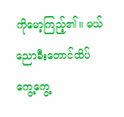ကိုမော့ကြည့်၏။ မယ်ညောခီးတောင်ထိပ် ကွေ့ကွေ့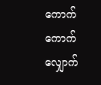ကောက်ကောက် လျှောက်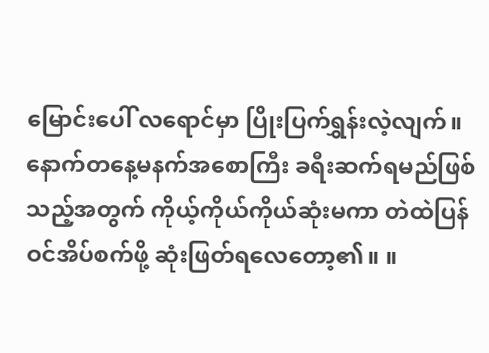မြောင်းပေါ် လရောင်မှာ ပြိုးပြက်ရွှန်းလဲ့လျက်။
နောက်တနေ့မနက်အစောကြီး ခရီးဆက်ရမည်ဖြစ်သည့်အတွက် ကိုယ့်ကိုယ်ကိုယ်ဆုံးမကာ တဲထဲပြန်ဝင်အိပ်စက်ဖို့ ဆုံးဖြတ်ရလေတော့၏။ ။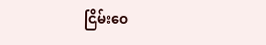ငြိမ်းဝေ